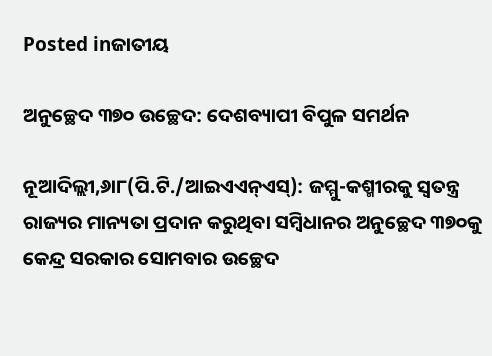Posted inଜାତୀୟ

ଅନୁଚ୍ଛେଦ ୩୭୦ ଉଚ୍ଛେଦ: ଦେଶବ୍ୟାପୀ ବିପୁଳ ସମର୍ଥନ

ନୂଆଦିଲ୍ଲୀ,୬ା୮(ପି.ଟି./ଆଇଏଏନ୍‌ଏସ୍‌): ଜମ୍ମୁ-କଶ୍ମୀରକୁ ସ୍ବତନ୍ତ୍ର ରାଜ୍ୟର ମାନ୍ୟତା ପ୍ରଦାନ କରୁଥିବା ସମ୍ବିଧାନର ଅନୁଚ୍ଛେଦ ୩୭୦କୁ କେନ୍ଦ୍ର ସରକାର ସୋମବାର ଉଚ୍ଛେଦ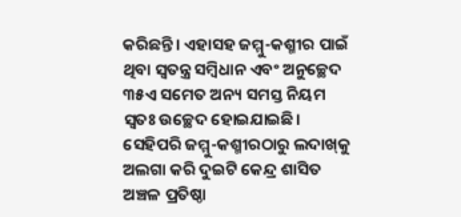କରିଛନ୍ତି। ଏହାସହ ଜମ୍ମୁ-କଶ୍ମୀର ପାଇଁ ଥିବା ସ୍ବତନ୍ତ୍ର ସମ୍ବିଧାନ ଏବଂ ଅନୁଚ୍ଛେଦ ୩୫ଏ ସମେତ ଅନ୍ୟ ସମସ୍ତ ନିୟମ ସ୍ବତଃ ଉଚ୍ଛେଦ ହୋଇଯାଇଛି। ସେହିପରି ଜମ୍ମୁ-କଶ୍ମୀରଠାରୁ ଲଦାଖ୍‌କୁ ଅଲଗା କରି ଦୁଇଟି କେନ୍ଦ୍ର ଶାସିତ ଅଞ୍ଚଳ ପ୍ରତିଷ୍ଠା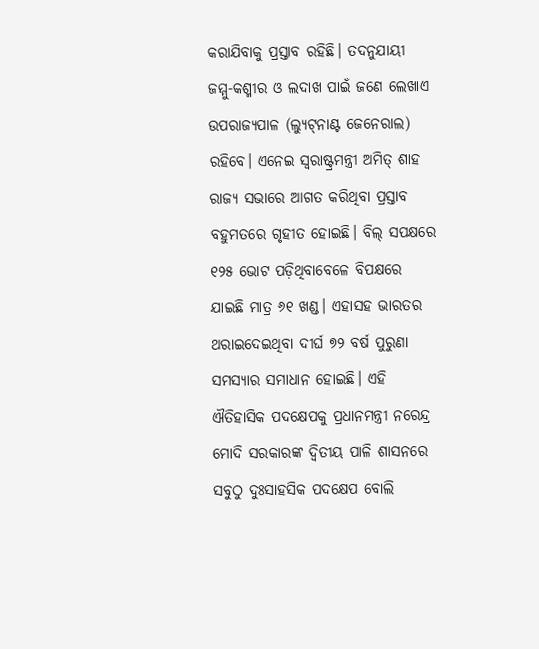କରାଯିବାକୁ ପ୍ରସ୍ତାବ ରହିଛି। ତଦନୁଯାୟୀ ଜମ୍ମୁ-କଶ୍ମୀର ଓ ଲଦାଖ ପାଇଁ ଜଣେ ଲେଖାଏ ଉପରାଜ୍ୟପାଳ (ଲ୍ୟୁଟ୍‌ନାଣ୍ଟ ଜେନେରାଲ) ରହିବେ। ଏନେଇ ସ୍ବରାଷ୍ଟ୍ରମନ୍ତ୍ରୀ ଅମିତ୍‌ ଶାହ ରାଜ୍ୟ ସଭାରେ ଆଗତ କରିଥିବା ପ୍ରସ୍ତାବ ବହୁମତରେ ଗୃହୀତ ହୋଇଛି। ବିଲ୍‌ ସପକ୍ଷରେ ୧୨୫ ଭୋଟ ପଡ଼ିଥିବାବେଳେ ବିପକ୍ଷରେ ଯାଇଛି ମାତ୍ର ୬୧ ଖଣ୍ଡ। ଏହାସହ ଭାରତର ଥରାଇଦେଇଥିବା ଦୀର୍ଘ ୭୨ ବର୍ଷ ପୁରୁଣା ସମସ୍ୟାର ସମାଧାନ ହୋଇଛି। ଏହି ଐତିହାସିକ ପଦକ୍ଷେପକୁ ପ୍ରଧାନମନ୍ତ୍ରୀ ନରେନ୍ଦ୍ର ମୋଦି ସରକାରଙ୍କ ଦ୍ୱିତୀୟ ପାଳି ଶାସନରେ ସବୁଠୁ ଦୁଃସାହସିକ ପଦକ୍ଷେପ ବୋଲି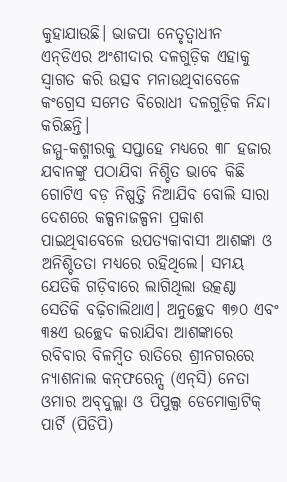କୁହାଯାଉଛି। ଭାଜପା ନେତୃତ୍ୱାଧୀନ ଏନ୍‌ଡିଏର ଅଂଶୀଦାର ଦଳଗୁଡ଼ିକ ଏହାକୁ ସ୍ବାଗତ କରି ଉତ୍ସବ ମନାଉଥିବାବେଳେ କଂଗ୍ରେସ ସମେତ ବିରୋଧୀ ଦଳଗୁଡ଼ିକ ନିନ୍ଦା କରିଛନ୍ତି।
ଜମ୍ମୁ-କଶ୍ମୀରକୁ ସପ୍ତାହେ ମଧ୍ୟରେ ୩୮ ହଜାର ଯବାନଙ୍କୁ ପଠାଯିବା ନିଶ୍ଚିତ ଭାବେ କିଛି ଗୋଟିଏ ବଡ଼ ନିଷ୍ପତ୍ତି ନିଆଯିବ ବୋଲି ସାରା ଦେଶରେ କଳ୍ପନାଜଳ୍ପନା ପ୍ରକାଶ ପାଇଥିବାବେଳେ ଉପତ୍ୟକାବାସୀ ଆଶଙ୍କା ଓ ଅନିଶ୍ଚିତତା ମଧ୍ୟରେ ରହିଥିଲେ। ସମୟ ଯେତିକି ଗଡ଼ିବାରେ ଲାଗିଥିଲା ଉତ୍କଣ୍ଠା ସେତିକି ବଢ଼ିଚାଲିଥାଏ। ଅନୁଚ୍ଛେଦ ୩୭୦ ଏବଂ ୩୫ଏ ଉଚ୍ଛେଦ କରାଯିବା ଆଶଙ୍କାରେ ରବିବାର ବିଳମ୍ବିତ ରାତିରେ ଶ୍ରୀନଗରରେ ନ୍ୟାଶନାଲ କନ୍‌ଫରେନ୍ସ (ଏନ୍‌ସି) ନେତା ଓମାର ଅବ୍‌ଦୁଲ୍ଲା ଓ ପିପୁଲ୍ସ ଡେମୋକ୍ରାଟିକ୍‌ ପାର୍ଟି (ପିଡିପି)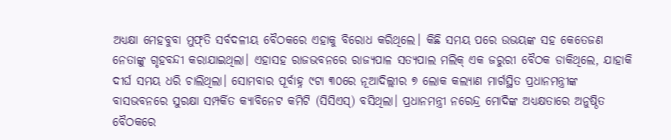ଅଧ୍ୟକ୍ଷା ମେହବୁବା ମୁଫ୍‌ତି ସର୍ବଦଳୀୟ ବୈଠକରେ ଏହାକୁ ବିରୋଧ କରିଥିଲେ। କିଛି ସମୟ ପରେ ଉଭୟଙ୍କ ସହ କେତେଜଣ ନେତାଙ୍କୁ ଗୃହବନ୍ଦୀ କରାଯାଇଥିଲା। ଏହାସହ ରାଜଭବନରେ ରାଜ୍ୟପାଳ ସତ୍ୟପାଲ ମଲିକ୍‌ ଏକ ଜରୁରୀ ବୈଠକ ଡାକିଥିଲେ, ଯାହାକି ଦୀର୍ଘ ସମୟ ଧରି ଚାଲିଥିଲା। ସୋମବାର ପୂର୍ବାହ୍ନ ୯ଟା ୩୦ରେ ନୂଆଦିଲ୍ଲୀର ୭ ଲୋକ କଲ୍ୟାଣ ମାର୍ଗସ୍ଥିତ ପ୍ରଧାନମନ୍ତ୍ରୀଙ୍କ ବାସଭବନରେ ସୁରକ୍ଷା ସମ୍ପର୍କିତ କ୍ୟାବିନେଟ କମିଟି (ସିସିଏସ୍‌) ବସିଥିଲା। ପ୍ରଧାନମନ୍ତ୍ରୀ ନରେନ୍ଦ୍ର ମୋଦିଙ୍କ ଅଧ୍ୟକ୍ଷତାରେ ଅନୁଷ୍ଠିତ ବୈଠକରେ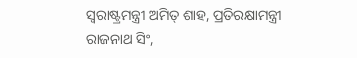ସ୍ବରାଷ୍ଟ୍ରମନ୍ତ୍ରୀ ଅମିତ୍‌ ଶାହ, ପ୍ରତିରକ୍ଷାମନ୍ତ୍ରୀ ରାଜନାଥ ସିଂ,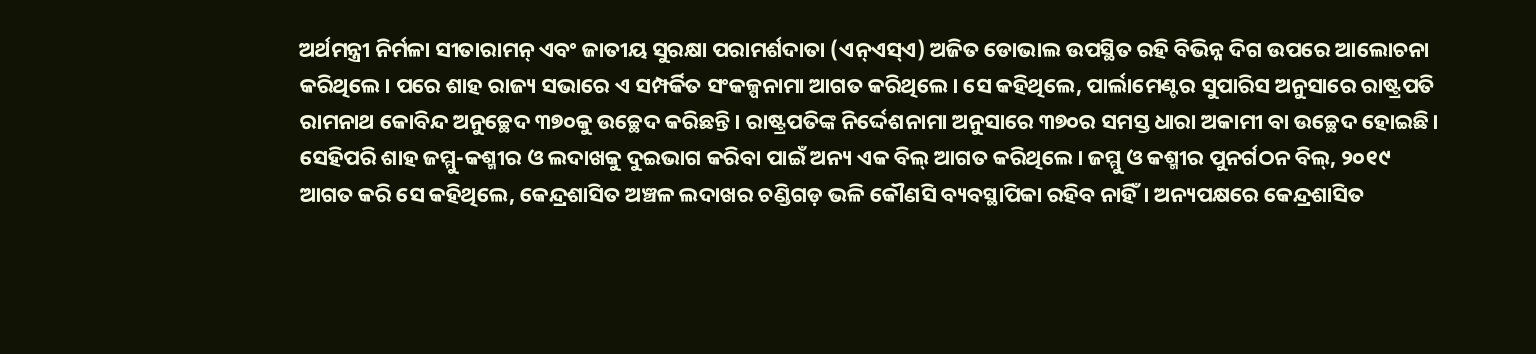ଅର୍ଥମନ୍ତ୍ରୀ ନିର୍ମଳା ସୀତାରାମନ୍‌ ଏବଂ ଜାତୀୟ ସୁରକ୍ଷା ପରାମର୍ଶଦାତା (ଏନ୍‌ଏସ୍‌ଏ) ଅଜିତ ଡୋଭାଲ ଉପସ୍ଥିତ ରହି ବିଭିନ୍ନ ଦିଗ ଉପରେ ଆଲୋଚନା କରିଥିଲେ। ପରେ ଶାହ ରାଜ୍ୟ ସଭାରେ ଏ ସମ୍ପର୍କିତ ସଂକଳ୍ପନାମା ଆଗତ କରିଥିଲେ। ସେ କହିଥିଲେ, ପାର୍ଲାମେଣ୍ଟର ସୁପାରିସ ଅନୁସାରେ ରାଷ୍ଟ୍ରପତି ରାମନାଥ କୋବିନ୍ଦ ଅନୁଚ୍ଛେଦ ୩୭୦କୁ ଉଚ୍ଛେଦ କରିଛନ୍ତି। ରାଷ୍ଟ୍ରପତିଙ୍କ ନିର୍ଦ୍ଦେଶନାମା ଅନୁସାରେ ୩୭୦ର ସମସ୍ତ ଧାରା ଅକାମୀ ବା ଉଚ୍ଛେଦ ହୋଇଛି। ସେହିପରି ଶାହ ଜମ୍ମୁ-କଶ୍ମୀର ଓ ଲଦାଖକୁ ଦୁଇଭାଗ କରିବା ପାଇଁ ଅନ୍ୟ ଏକ ବିଲ୍‌ ଆଗତ କରିଥିଲେ। ଜମ୍ମୁ ଓ କଶ୍ମୀର ପୁନର୍ଗଠନ ବିଲ୍‌, ୨୦୧୯ ଆଗତ କରି ସେ କହିଥିଲେ, କେନ୍ଦ୍ରଶାସିତ ଅଞ୍ଚଳ ଲଦାଖର ଚଣ୍ଡିଗଡ଼ ଭଳି କୌଣସି ବ୍ୟବସ୍ଥାପିକା ରହିବ ନାହିଁ। ଅନ୍ୟପକ୍ଷରେ କେନ୍ଦ୍ରଶାସିତ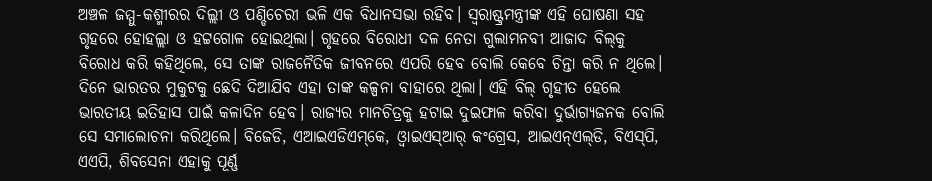ଅଞ୍ଚଳ ଜମ୍ମୁ-କଶ୍ମୀରର ଦିଲ୍ଲୀ ଓ ପଣ୍ଡିଚେରୀ ଭଳି ଏକ ବିଧାନସଭା ରହିବ। ସ୍ବରାଷ୍ଟ୍ରମନ୍ତ୍ରୀଙ୍କ ଏହି ଘୋଷଣା ସହ ଗୃହରେ ହୋହଲ୍ଲା ଓ ହଟ୍ଟଗୋଳ ହୋଇଥିଲା। ଗୃହରେ ବିରୋଧୀ ଦଳ ନେତା ଗୁଲାମନବୀ ଆଜାଦ ବିଲ୍‌କୁ ବିରୋଧ କରି କହିଥିଲେ, ସେ ତାଙ୍କ ରାଜନୈତିକ ଜୀବନରେ ଏପରି ହେବ ବୋଲି କେବେ ଚିନ୍ତା କରି ନ ଥିଲେ। ଦିନେ ଭାରତର ମୁକୁଟକୁ ଛେଦି ଦିଆଯିବ ଏହା ତାଙ୍କ କଳ୍ପନା ବାହାରେ ଥିଲା। ଏହି ବିଲ୍‌ ଗୃହୀତ ହେଲେ ଭାରତୀୟ ଇତିହାସ ପାଇଁ କଳାଦିନ ହେବ। ରାଜ୍ୟର ମାନଚିତ୍ରକୁ ହଟାଇ ଦୁଇଫାଳ କରିବା ଦୁର୍ଭାଗ୍ୟଜନକ ବୋଲି ସେ ସମାଲୋଚନା କରିଥିଲେ। ବିଜେଡି, ଏଆଇଏଡିଏମ୍‌କେ, ଓ୍ବାଇଏସ୍‌ଆର୍‌ କଂଗ୍ରେସ, ଆଇଏନ୍‌ଏଲ୍‌ଡି, ବିଏସ୍‌ପି, ଏଏପି, ଶିବସେନା ଏହାକୁ ପୂର୍ଣ୍ଣ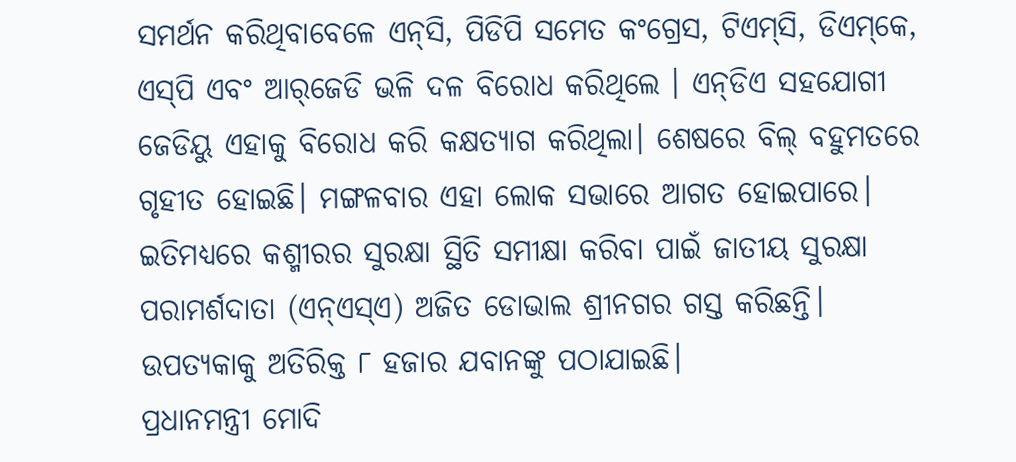ସମର୍ଥନ କରିଥିବାବେଳେ ଏନ୍‌ସି, ପିଡିପି ସମେତ କଂଗ୍ରେସ, ଟିଏମ୍‌ସି, ଡିଏମ୍‌କେ, ଏସ୍‌ପି ଏବଂ ଆର୍‌ଜେଡି ଭଳି ଦଳ ବିରୋଧ କରିଥିଲେ । ଏନ୍‌ଡିଏ ସହଯୋଗୀ ଜେଡିୟୁ ଏହାକୁ ବିରୋଧ କରି କକ୍ଷତ୍ୟାଗ କରିଥିଲା। ଶେଷରେ ବିଲ୍‌ ବହୁମତରେ ଗୃହୀତ ହୋଇଛି। ମଙ୍ଗଳବାର ଏହା ଲୋକ ସଭାରେ ଆଗତ ହୋଇପାରେ।
ଇତିମଧ୍ୟରେ କଶ୍ମୀରର ସୁରକ୍ଷା ସ୍ଥିତି ସମୀକ୍ଷା କରିବା ପାଇଁ ଜାତୀୟ ସୁରକ୍ଷା ପରାମର୍ଶଦାତା (ଏନ୍‌ଏସ୍‌ଏ) ଅଜିତ ଡୋଭାଲ ଶ୍ରୀନଗର ଗସ୍ତ କରିଛନ୍ତି। ଉପତ୍ୟକାକୁ ଅତିରିକ୍ତ ୮ ହଜାର ଯବାନଙ୍କୁ ପଠାଯାଇଛି।
ପ୍ରଧାନମନ୍ତ୍ରୀ ମୋଦି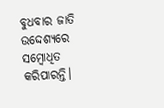ବୁଧବାର ଜାତି ଉଦ୍ଦେଶ୍ୟରେ ସମ୍ବୋଧିତ କରିପାରନ୍ତି।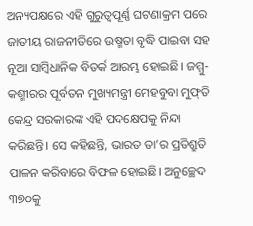ଅନ୍ୟପକ୍ଷରେ ଏହି ଗୁରୁତ୍ୱପୂର୍ଣ୍ଣ ଘଟଣାକ୍ରମ ପରେ ଜାତୀୟ ରାଜନୀତିରେ ଉଷ୍ମତା ବୃଦ୍ଧି ପାଇବା ସହ ନୂଆ ସାମ୍ବିଧାନିକ ବିତର୍କ ଆରମ୍ଭ ହୋଇଛି। ଜମ୍ମୁ-କଶ୍ମୀରର ପୂର୍ବତନ ମୁଖ୍ୟମନ୍ତ୍ରୀ ମେହବୁବା ମୁଫ୍‌ତି କେନ୍ଦ୍ର ସରକାରଙ୍କ ଏହି ପଦକ୍ଷେପକୁ ନିନ୍ଦା କରିଛନ୍ତି। ସେ କହିଛନ୍ତି, ଭାରତ ତା’ର ପ୍ରତିଶ୍ରୁତି ପାଳନ କରିବାରେ ବିଫଳ ହୋଇଛି। ଅନୁଚ୍ଛେଦ ୩୭୦କୁ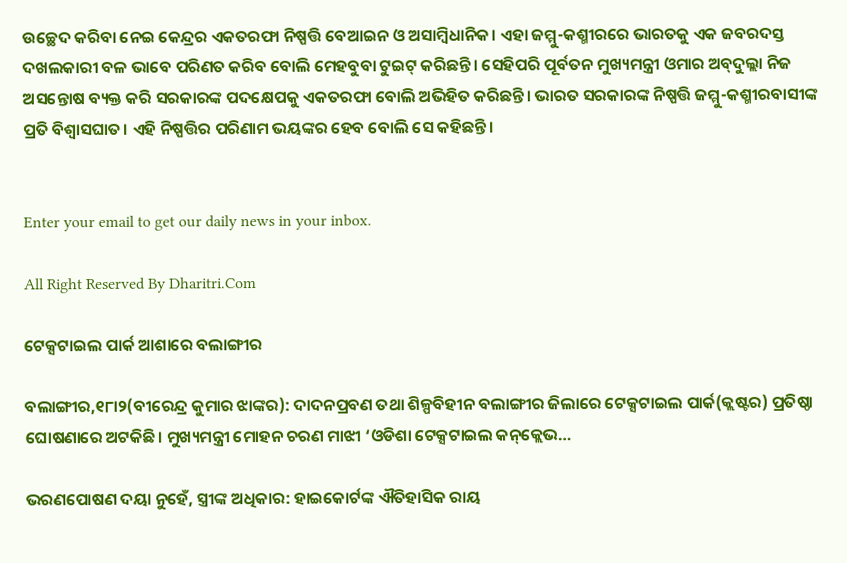ଉଚ୍ଛେଦ କରିବା ନେଇ କେନ୍ଦ୍ରର ଏକତରଫା ନିଷ୍ପତ୍ତି ବେଆଇନ ଓ ଅସାମ୍ବିଧାନିକ। ଏହା ଜମ୍ମୁ-କଶ୍ମୀରରେ ଭାରତକୁ ଏକ ଜବରଦସ୍ତ ଦଖଲକାରୀ ବଳ ଭାବେ ପରିଣତ କରିବ ବୋଲି ମେହବୁବା ଟୁଇଟ୍‌ କରିଛନ୍ତି। ସେହିପରି ପୂର୍ବତନ ମୁଖ୍ୟମନ୍ତ୍ରୀ ଓମାର ଅବ୍‌ଦୁଲ୍ଲା ନିଜ ଅସନ୍ତୋଷ ବ୍ୟକ୍ତ କରି ସରକାରଙ୍କ ପଦକ୍ଷେପକୁ ଏକତରଫା ବୋଲି ଅଭିହିତ କରିଛନ୍ତି। ଭାରତ ସରକାରଙ୍କ ନିଷ୍ପତ୍ତି ଜମ୍ମୁ-କଶ୍ମୀରବାସୀଙ୍କ ପ୍ରତି ବିଶ୍ୱାସଘାତ। ଏହି ନିଷ୍ପତ୍ତିର ପରିଣାମ ଭୟଙ୍କର ହେବ ବୋଲି ସେ କହିଛନ୍ତି।


Enter your email to get our daily news in your inbox.

All Right Reserved By Dharitri.Com

ଟେକ୍ସଟାଇଲ ପାର୍କ ଆଶାରେ ବଲାଙ୍ଗୀର

ବଲାଙ୍ଗୀର,୧୮ା୨(ବୀରେନ୍ଦ୍ର କୁମାର ଝାଙ୍କର): ଦାଦନପ୍ରବଣ ତଥା ଶିଳ୍ପବିହୀନ ବଲାଙ୍ଗୀର ଜିଲାରେ ଟେକ୍ସଟାଇଲ ପାର୍କ(କ୍ଲଷ୍ଟର) ପ୍ରତିଷ୍ଠା ଘୋଷଣାରେ ଅଟକିଛି। ମୁଖ୍ୟମନ୍ତ୍ରୀ ମୋହନ ଚରଣ ମାଝୀ ‘ଓଡିଶା ଟେକ୍ସଟାଇଲ କନ୍‌କ୍ଲେଭ…

ଭରଣପୋଷଣ ଦୟା ନୁହେଁ, ସ୍ତ୍ରୀଙ୍କ ଅଧିକାର: ହାଇକୋର୍ଟଙ୍କ ଐତିହାସିକ ରାୟ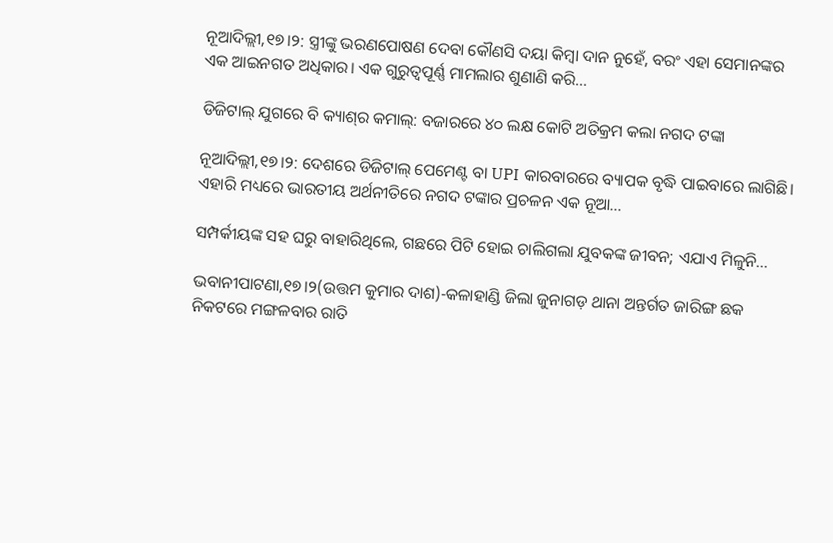ନୂଆଦିଲ୍ଲୀ,୧୭।୨: ସ୍ତ୍ରୀଙ୍କୁ ଭରଣପୋଷଣ ଦେବା କୌଣସି ଦୟା କିମ୍ବା ଦାନ ନୁହେଁ, ବରଂ ଏହା ସେମାନଙ୍କର ଏକ ଆଇନଗତ ଅଧିକାର। ଏକ ଗୁରୁତ୍ୱପୂର୍ଣ୍ଣ ମାମଲାର ଶୁଣାଣି କରି…

ଡିଜିଟାଲ୍ ଯୁଗରେ ବି କ୍ୟାଶ୍‌ର କମାଲ୍: ବଜାରରେ ୪୦ ଲକ୍ଷ କୋଟି ଅତିକ୍ରମ କଲା ନଗଦ ଟଙ୍କା

ନୂଆଦିଲ୍ଲୀ,୧୭।୨: ଦେଶରେ ଡିଜିଟାଲ୍ ପେମେଣ୍ଟ ବା UPI କାରବାରରେ ବ୍ୟାପକ ବୃଦ୍ଧି ପାଇବାରେ ଲାଗିଛି। ଏହାରି ମଧ୍ୟରେ ଭାରତୀୟ ଅର୍ଥନୀତିରେ ନଗଦ ଟଙ୍କାର ପ୍ରଚଳନ ଏକ ନୂଆ…

ସମ୍ପର୍କୀୟଙ୍କ ସହ ଘରୁ ବାହାରିଥିଲେ, ଗଛରେ ପିଟି ହୋଇ ଚାଲିଗଲା ଯୁବକଙ୍କ ଜୀବନ; ଏଯାଏ ମିଳୁନି…

ଭବାନୀପାଟଣା,୧୭।୨(ଉତ୍ତମ କୁମାର ଦାଶ)-କଳାହାଣ୍ଡି ଜିଲା ଜୁନାଗଡ଼ ଥାନା ଅନ୍ତର୍ଗତ ଜାରିଙ୍ଗ ଛକ ନିକଟରେ ମଙ୍ଗଳବାର ରାତି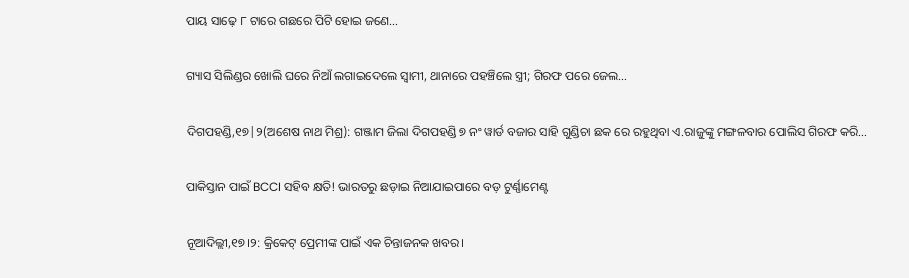ପାୟ ସାଢ଼େ ୮ ଟାରେ ଗଛରେ ପିଟି ହୋଇ ଜଣେ…

ଗ୍ୟାସ ସିଲିଣ୍ଡର ଖୋଲି ଘରେ ନିଆଁ ଲଗାଇଦେଲେ ସ୍ବାମୀ, ଥାନାରେ ପହଞ୍ଚିଲେ ସ୍ତ୍ରୀ; ଗିରଫ ପରେ ଜେଲ…

ଦିଗପହଣ୍ଡି,୧୭|୨(ଅଶେଷ ନାଥ ମିଶ୍ର): ଗଞ୍ଜାମ ଜିଲା ଦିଗପହଣ୍ଡି ୭ ନଂ ୱାର୍ଡ ବଜାର ସାହି ଗୁଣ୍ଡିଚା ଛକ ରେ ରହୁଥିବା ଏ.ରାଜୁଙ୍କୁ ମଙ୍ଗଳବାର ପୋଲିସ ଗିରଫ କରି…

ପାକିସ୍ତାନ ପାଇଁ BCCI ସହିବ କ୍ଷତି! ଭାରତରୁ ଛଡ଼ାଇ ନିଆଯାଇପାରେ ବଡ଼ ଟୁର୍ଣ୍ଣାମେଣ୍ଟ

ନୂଆଦିଲ୍ଲୀ,୧୭।୨: କ୍ରିକେଟ୍ ପ୍ରେମୀଙ୍କ ପାଇଁ ଏକ ଚିନ୍ତାଜନକ ଖବର।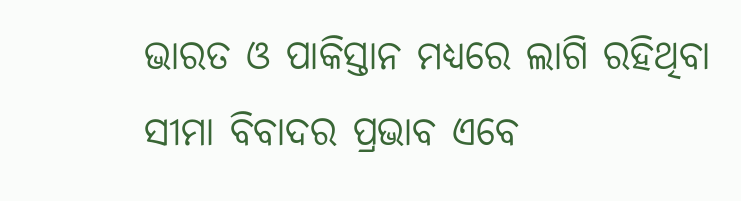ଭାରତ ଓ ପାକିସ୍ତାନ ମଧ୍ୟରେ ଲାଗି ରହିଥିବା ସୀମା ବିବାଦର ପ୍ରଭାବ ଏବେ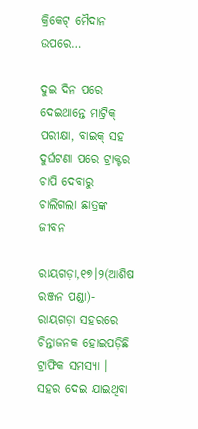କ୍ରିକେଟ୍ ମୈଦାନ ଉପରେ…

ଦୁଇ ଦିନ ପରେ ଦେଇଥାନ୍ତେ ମାଟ୍ରିକ୍‌ ପରୀକ୍ଷା, ବାଇକ୍‌ ସହ ଦୁର୍ଘଟଣା ପରେ ଟ୍ରାକ୍ଟର ଚାପି ଦେବାରୁ ଚାଲିଗଲା ଛାତ୍ରଙ୍କ ଜୀବନ

ରାୟଗଡ଼ା,୧୭।୨(ଆଶିଷ ରଞ୍ଜନ ପଣ୍ଡା)- ରାୟଗଡ଼ା ସହରରେ ଚିନ୍ତାଜନକ ହୋଇପଡ଼ିଛି ଟ୍ରାଫିକ ସମସ୍ୟା । ସହର ଦେଇ ଯାଇଥିବା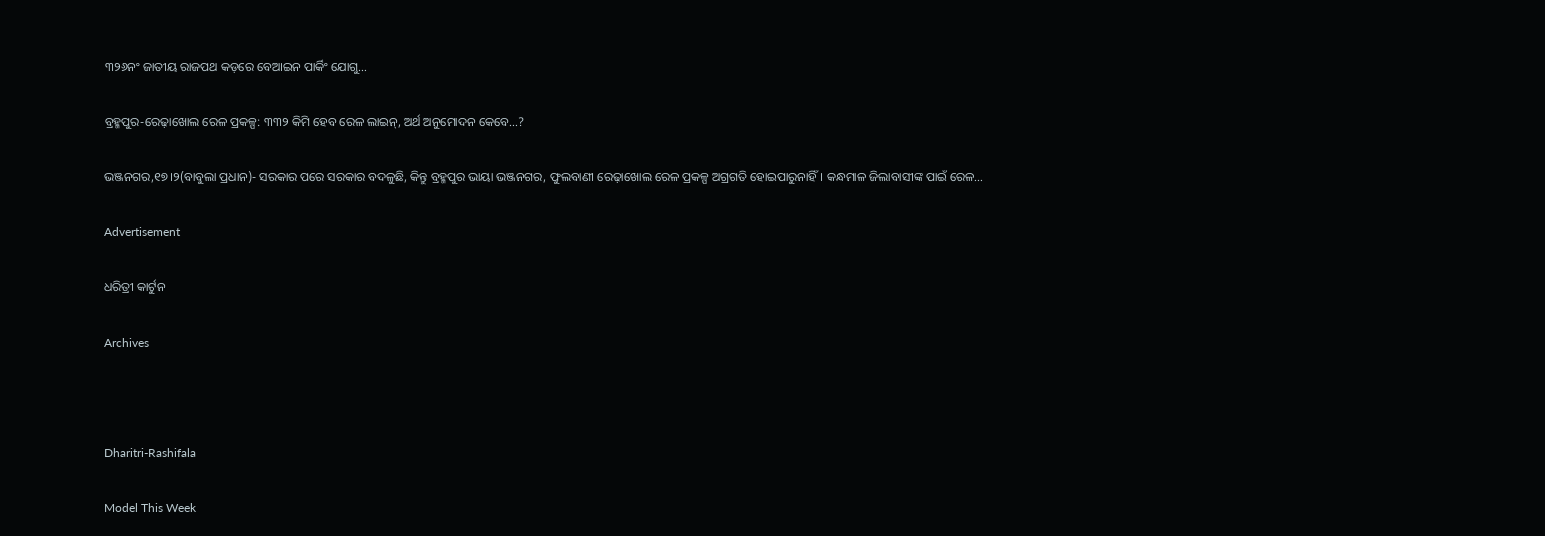୩୨୬ନଂ ଜାତୀୟ ରାଜପଥ କଡ଼ରେ ବେଆଇନ ପାର୍କିଂ ଯୋଗୁ…

ବ୍ରହ୍ମପୁର-ରେଢ଼ାଖୋଲ ରେଳ ପ୍ରକଳ୍ପ: ୩୩୨ କିମି ହେବ ରେଳ ଲାଇନ୍‌, ଅର୍ଥ ଅନୁମୋଦନ କେବେ…?

ଭଞ୍ଜନଗର,୧୭।୨(ବାବୁଲା ପ୍ରଧାନ)- ସରକାର ପରେ ସରକାର ବଦଳୁଛି, କିନ୍ତୁ ବ୍ରହ୍ମପୁର ଭାୟା ଭଞ୍ଜନଗର, ଫୁଲବାଣୀ ରେଢ଼ାଖୋଲ ରେଳ ପ୍ରକଳ୍ପ ଅଗ୍ରଗତି ହୋଇପାରୁନାହିଁ। କନ୍ଧମାଳ ଜିଲାବାସୀଙ୍କ ପାଇଁ ରେଳ…

Advertisement

ଧରିତ୍ରୀ କାର୍ଟୁନ

Archives



Dharitri-Rashifala

Model This Week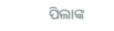ପିଲାଙ୍କ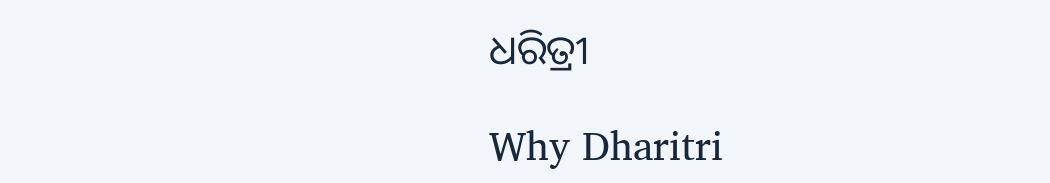ଧରିତ୍ରୀ

Why Dharitri